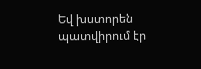Եվ խստորեն պատվիրում էր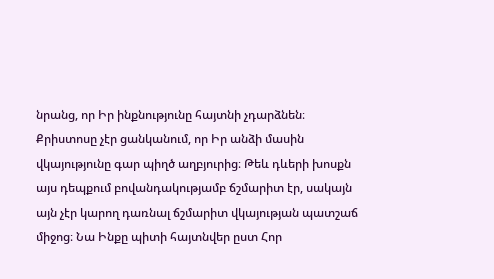նրանց, որ Իր ինքնությունը հայտնի չդարձնեն։
Քրիստոսը չէր ցանկանում, որ Իր անձի մասին վկայությունը գար պիղծ աղբյուրից։ Թեև դևերի խոսքն այս դեպքում բովանդակությամբ ճշմարիտ էր, սակայն այն չէր կարող դառնալ ճշմարիտ վկայության պատշաճ միջոց։ Նա Ինքը պիտի հայտնվեր ըստ Հոր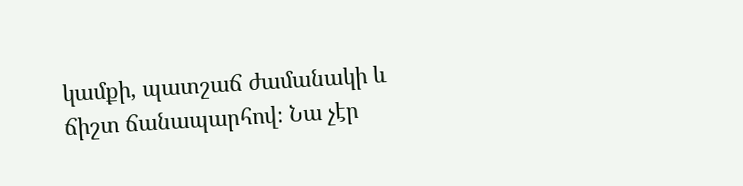կամքի, պատշաճ ժամանակի և ճիշտ ճանապարհով։ Նա չէր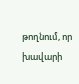թողնում, որ խավարի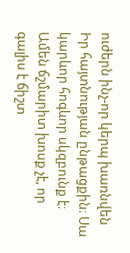ուժերն ինչ-որ կերպ խառնվեն Իր հայտնության ընթացքին։ Սա կարևոր հոգևոր սկզբունք է։ Ամեն ճշմարիտ խոսք չէ, որ գալիս է ճիշտ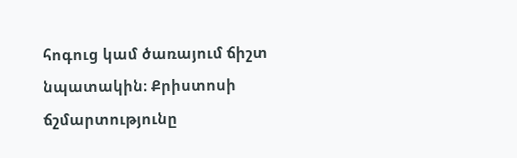հոգուց կամ ծառայում ճիշտ նպատակին։ Քրիստոսի ճշմարտությունը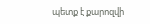պետք է քարոզվի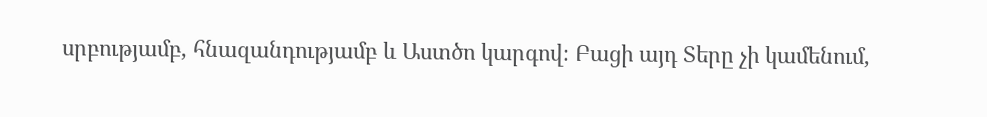սրբությամբ, հնազանդությամբ և Աստծո կարգով։ Բացի այդ Տերը չի կամենում,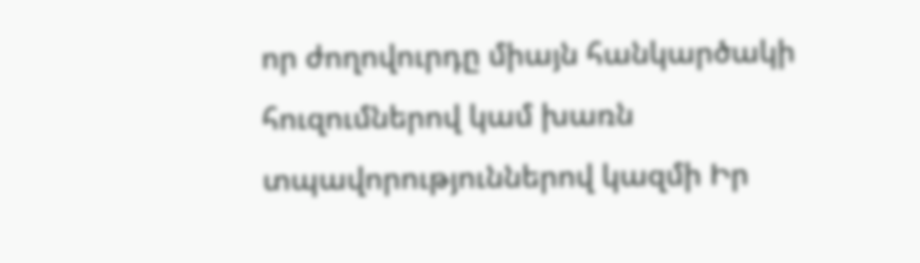որ ժողովուրդը միայն հանկարծակի հուզումներով կամ խառն տպավորություններով կազմի Իր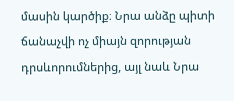մասին կարծիք։ Նրա անձը պիտի ճանաչվի ոչ միայն զորության դրսևորումներից, այլ նաև Նրա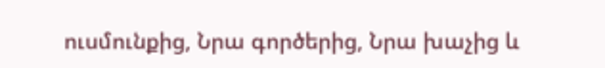ուսմունքից, Նրա գործերից, Նրա խաչից և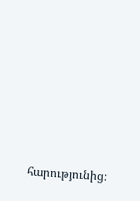հարությունից։